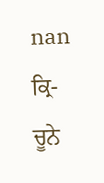nan
ਕ੍ਰਿ- ਚੂਨੇ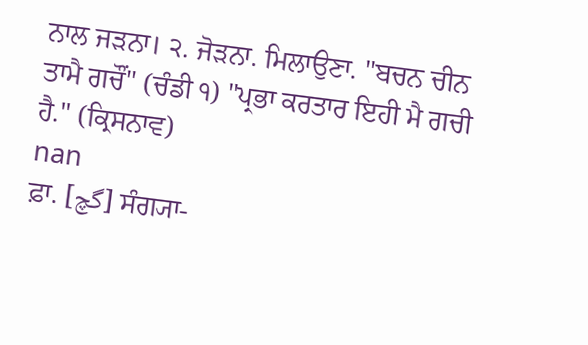ਨਾਲ ਜੜਨਾ। ੨. ਜੋੜਨਾ. ਮਿਲਾਉਣਾ. "ਬਚਨ ਚੀਨ ਤਾਮੈ ਗਚੌਂ" (ਚੰਡੀ ੧) "ਪ੍ਰਭਾ ਕਰਤਾਰ ਇਹੀ ਮੈ ਗਚੀ ਹੈ." (ਕ੍ਰਿਸਨਾਵ)
nan
ਫ਼ਾ. [گچ] ਸੰਗ੍ਯਾ-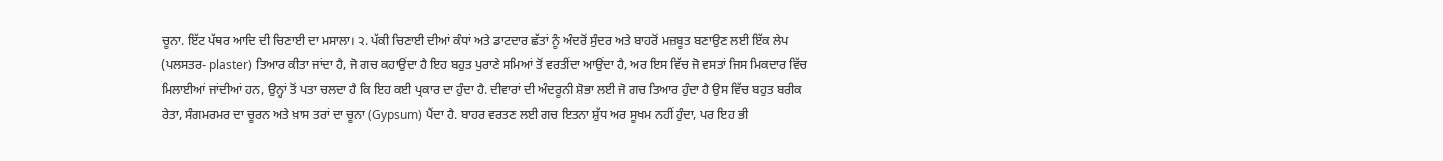ਚੂਨਾ. ਇੱਟ ਪੱਥਰ ਆਦਿ ਦੀ ਚਿਣਾਈ ਦਾ ਮਸਾਲਾ। ੨. ਪੱਕੀ ਚਿਣਾਈ ਦੀਆਂ ਕੰਧਾਂ ਅਤੇ ਡਾਟਦਾਰ ਛੱਤਾਂ ਨੂੰ ਅੰਦਰੋਂ ਸੁੰਦਰ ਅਤੇ ਬਾਹਰੋਂ ਮਜ਼ਬੂਤ ਬਣਾਉਣ ਲਈ ਇੱਕ ਲੇਪ (ਪਲਸਤਰ- plaster) ਤਿਆਰ ਕੀਤਾ ਜਾਂਦਾ ਹੈ, ਜੋ ਗਚ ਕਹਾਉਂਦਾ ਹੈ ਇਹ ਬਹੁਤ ਪੁਰਾਣੇ ਸਮਿਆਂ ਤੋਂ ਵਰਤੀਂਦਾ ਆਉਂਦਾ ਹੈ, ਅਰ ਇਸ ਵਿੱਚ ਜੋ ਵਸਤਾਂ ਜਿਸ ਮਿਕਦਾਰ ਵਿੱਚ ਮਿਲਾਈਆਂ ਜਾਂਦੀਆਂ ਹਨ, ਉਨ੍ਹਾਂ ਤੋਂ ਪਤਾ ਚਲਦਾ ਹੈ ਕਿ ਇਹ ਕਈ ਪ੍ਰਕਾਰ ਦਾ ਹੁੰਦਾ ਹੈ. ਦੀਵਾਰਾਂ ਦੀ ਅੰਦਰੂਨੀ ਸ਼ੋਭਾ ਲਈ ਜੋ ਗਚ ਤਿਆਰ ਹੁੰਦਾ ਹੈ ਉਸ ਵਿੱਚ ਬਹੁਤ ਬਰੀਕ ਰੇਤਾ, ਸੰਗਮਰਮਰ ਦਾ ਚੂਰਨ ਅਤੇ ਖ਼ਾਸ ਤਰਾਂ ਦਾ ਚੂਨਾ (Gypsum) ਪੈਂਦਾ ਹੈ. ਬਾਹਰ ਵਰਤਣ ਲਈ ਗਚ ਇਤਨਾ ਸ਼ੁੱਧ ਅਰ ਸੂਖਮ ਨਹੀਂ ਹੁੰਦਾ, ਪਰ ਇਹ ਭੀ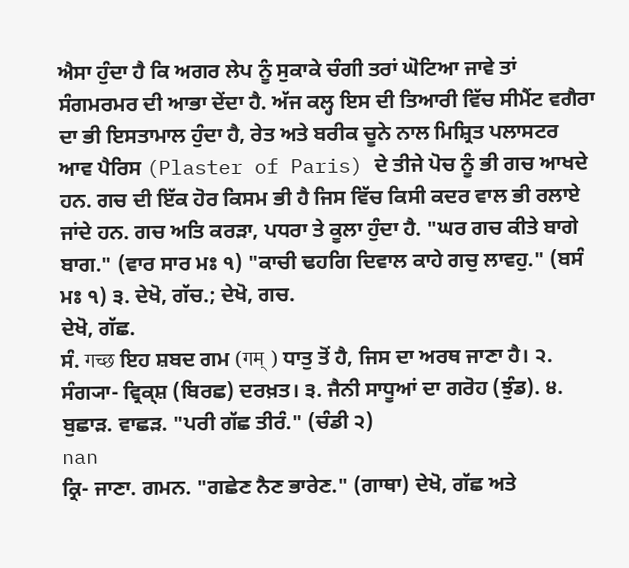ਐਸਾ ਹੁੰਦਾ ਹੈ ਕਿ ਅਗਰ ਲੇਪ ਨੂੰ ਸੁਕਾਕੇ ਚੰਗੀ ਤਰਾਂ ਘੋਟਿਆ ਜਾਵੇ ਤਾਂ ਸੰਗਮਰਮਰ ਦੀ ਆਭਾ ਦੇਂਦਾ ਹੈ. ਅੱਜ ਕਲ੍ਹ ਇਸ ਦੀ ਤਿਆਰੀ ਵਿੱਚ ਸੀਮੈਂਟ ਵਗੈਰਾ ਦਾ ਭੀ ਇਸਤਾਮਾਲ ਹੁੰਦਾ ਹੈ, ਰੇਤ ਅਤੇ ਬਰੀਕ ਚੂਨੇ ਨਾਲ ਮਿਸ਼੍ਰਿਤ ਪਲਾਸਟਰ ਆਵ ਪੈਰਿਸ (Plaster of Paris) ਦੇ ਤੀਜੇ ਪੋਚ ਨੂੰ ਭੀ ਗਚ ਆਖਦੇ ਹਨ. ਗਚ ਦੀ ਇੱਕ ਹੋਰ ਕਿਸਮ ਭੀ ਹੈ ਜਿਸ ਵਿੱਚ ਕਿਸੀ ਕਦਰ ਵਾਲ ਭੀ ਰਲਾਏ ਜਾਂਦੇ ਹਨ. ਗਚ ਅਤਿ ਕਰੜਾ, ਪਧਰਾ ਤੇ ਕੂਲਾ ਹੁੰਦਾ ਹੈ. "ਘਰ ਗਚ ਕੀਤੇ ਬਾਗੇ ਬਾਗ." (ਵਾਰ ਸਾਰ ਮਃ ੧) "ਕਾਚੀ ਢਹਗਿ ਦਿਵਾਲ ਕਾਹੇ ਗਚੁ ਲਾਵਹੁ." (ਬਸੰ ਮਃ ੧) ੩. ਦੇਖੋ, ਗੱਚ.; ਦੇਖੋ, ਗਚ.
ਦੇਖੋ, ਗੱਛ.
ਸੰ. गच्छ ਇਹ ਸ਼ਬਦ ਗਮ (गम् ) ਧਾਤੁ ਤੋਂ ਹੈ, ਜਿਸ ਦਾ ਅਰਥ ਜਾਣਾ ਹੈ। ੨. ਸੰਗ੍ਯਾ- ਵ੍ਰਿਕ੍ਸ਼ (ਬਿਰਛ) ਦਰਖ਼ਤ। ੩. ਜੈਨੀ ਸਾਧੂਆਂ ਦਾ ਗਰੋਹ (ਝੁੰਡ). ੪. ਬੁਛਾੜ. ਵਾਛੜ. "ਪਰੀ ਗੱਛ ਤੀਰੰ." (ਚੰਡੀ ੨)
nan
ਕ੍ਰਿ- ਜਾਣਾ. ਗਮਨ. "ਗਛੇਣ ਨੈਣ ਭਾਰੇਣ." (ਗਾਥਾ) ਦੇਖੋ, ਗੱਛ ਅਤੇ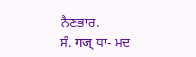ਨੈਣਭਾਰ.
ਸੰ. गज् ਧਾ- ਮਦ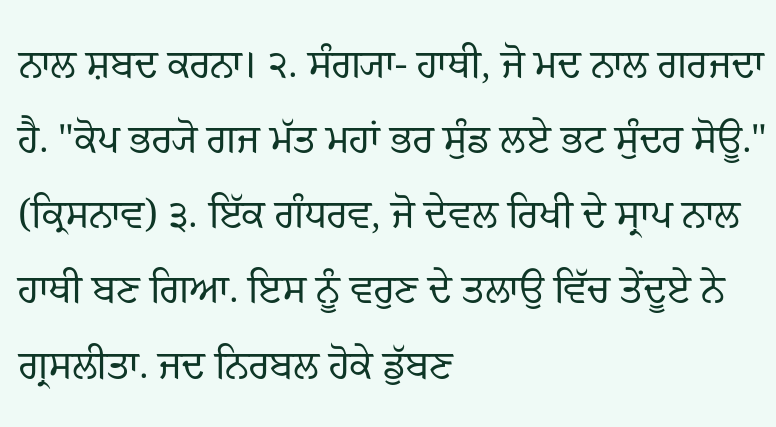ਨਾਲ ਸ਼ਬਦ ਕਰਨਾ। ੨. ਸੰਗ੍ਯਾ- ਹਾਥੀ, ਜੋ ਮਦ ਨਾਲ ਗਰਜਦਾ ਹੈ. "ਕੋਪ ਭਰ੍ਯੋ ਗਜ ਮੱਤ ਮਹਾਂ ਭਰ ਸੁੰਡ ਲਏ ਭਟ ਸੁੰਦਰ ਸੋਊ." (ਕ੍ਰਿਸਨਾਵ) ੩. ਇੱਕ ਗੰਧਰਵ, ਜੋ ਦੇਵਲ ਰਿਖੀ ਦੇ ਸ੍ਰਾਪ ਨਾਲ ਹਾਥੀ ਬਣ ਗਿਆ. ਇਸ ਨੂੰ ਵਰੁਣ ਦੇ ਤਲਾਉ ਵਿੱਚ ਤੇਂਦੂਏ ਨੇ ਗ੍ਰਸਲੀਤਾ. ਜਦ ਨਿਰਬਲ ਹੋਕੇ ਡੁੱਬਣ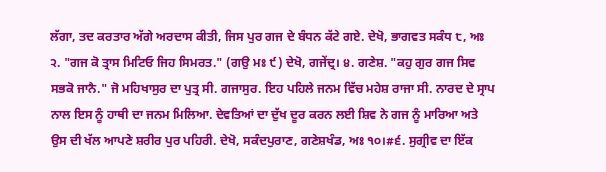ਲੱਗਾ, ਤਦ ਕਰਤਾਰ ਅੱਗੇ ਅਰਦਾਸ ਕੀਤੀ, ਜਿਸ ਪੁਰ ਗਜ ਦੇ ਬੰਧਨ ਕੱਟੇ ਗਏ. ਦੇਖੋ, ਭਾਗਵਤ ਸਕੰਧ ੮, ਅਃ ੨. "ਗਜ ਕੋ ਤ੍ਰਾਸ ਮਿਟਿਓ ਜਿਹ ਸਿਮਰਤ." (ਗਉ ਮਃ ੯) ਦੇਖੋ, ਗਜੇਂਦ੍ਰ। ੪. ਗਣੇਸ਼. "ਕਹੁ ਗੁਰ ਗਜ ਸਿਵ ਸਭਕੋ ਜਾਨੈ." ਜੋ ਮਹਿਖਾਸੁਰ ਦਾ ਪੁਤ੍ਰ ਸੀ. ਗਜਾਸੁਰ. ਇਹ ਪਹਿਲੇ ਜਨਮ ਵਿੱਚ ਮਹੇਸ਼ ਰਾਜਾ ਸੀ. ਨਾਰਦ ਦੇ ਸ੍ਰਾਪ ਨਾਲ ਇਸ ਨੂੰ ਹਾਥੀ ਦਾ ਜਨਮ ਮਿਲਿਆ. ਦੇਵਤਿਆਂ ਦਾ ਦੁੱਖ ਦੂਰ ਕਰਨ ਲਈ ਸ਼ਿਵ ਨੇ ਗਜ ਨੂੰ ਮਾਰਿਆ ਅਤੇ ਉਸ ਦੀ ਖੱਲ ਆਪਣੇ ਸ਼ਰੀਰ ਪੁਰ ਪਹਿਰੀ. ਦੇਖੋ, ਸਕੰਦਪੁਰਾਣ, ਗਣੇਸ਼ਖੰਡ, ਅਃ ੧੦।#੬. ਸੁਗ੍ਰੀਵ ਦਾ ਇੱਕ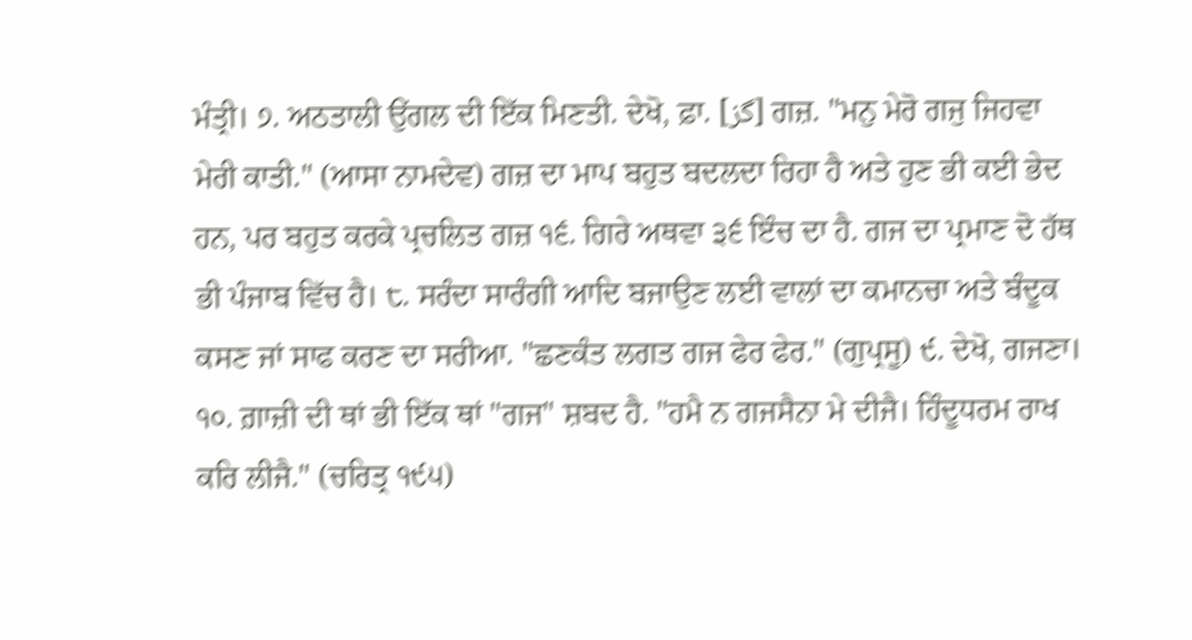ਮੰਤ੍ਰੀ। ੭. ਅਠਤਾਲੀ ਉਂਗਲ ਦੀ ਇੱਕ ਮਿਣਤੀ. ਦੇਖੋ, ਫ਼ਾ. [گز] ਗਜ਼. "ਮਨੁ ਮੇਰੋ ਗਜੁ ਜਿਹਵਾ ਮੇਰੀ ਕਾਤੀ." (ਆਸਾ ਨਾਮਦੇਵ) ਗਜ਼ ਦਾ ਮਾਪ ਬਹੁਤ ਬਦਲਦਾ ਰਿਹਾ ਹੈ ਅਤੇ ਹੁਣ ਭੀ ਕਈ ਭੇਦ ਹਨ, ਪਰ ਬਹੁਤ ਕਰਕੇ ਪ੍ਰਚਲਿਤ ਗਜ਼ ੧੬. ਗਿਰੇ ਅਥਵਾ ੩੬ ਇੰਚ ਦਾ ਹੈ. ਗਜ ਦਾ ਪ੍ਰਮਾਣ ਦੋ ਹੱਥ ਭੀ ਪੰਜਾਬ ਵਿੱਚ ਹੈ। ੮. ਸਰੰਦਾ ਸਾਰੰਗੀ ਆਦਿ ਬਜਾਉਣ ਲਈ ਵਾਲਾਂ ਦਾ ਕਮਾਨਚਾ ਅਤੇ ਬੰਦੂਕ ਕਸਣ ਜਾਂ ਸਾਫ ਕਰਣ ਦਾ ਸਰੀਆ. "ਛਣਕੰਤ ਲਗਤ ਗਜ ਫੇਰ ਫੇਰ." (ਗੁਪ੍ਰਸੂ) ੯. ਦੇਖੋ, ਗਜਣਾ। ੧੦. ਗ਼ਾਜ਼ੀ ਦੀ ਥਾਂ ਭੀ ਇੱਕ ਥਾਂ "ਗਜ" ਸ਼ਬਦ ਹੈ. "ਹਮੈ ਨ ਗਜਸੈਨਾ ਮੇ ਦੀਜੈ। ਹਿੰਦੂਧਰਮ ਰਾਖ ਕਰਿ ਲੀਜੈ." (ਚਰਿਤ੍ਰ ੧੯੫)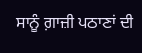ਸਾਨੂੰ ਗ਼ਾਜ਼ੀ ਪਠਾਣਾਂ ਦੀ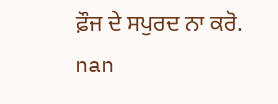ਫ਼ੌਜ ਦੇ ਸਪੁਰਦ ਨਾ ਕਰੋ.
nan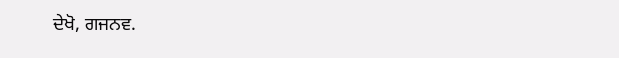ਦੇਖੋ, ਗਜਨਵ.